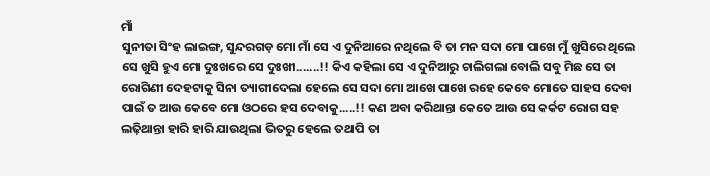ମାଁ
ସୁନୀତା ସିଂହ ଲାଇଙ୍ଗ, ସୁନ୍ଦରଗଡ଼ ମୋ ମାଁ ସେ ଏ ଦୁନିଆରେ ନଥିଲେ ବି ତା ମନ ସଦା ମୋ ପାଖେ ମୁଁ ଖୁସିରେ ଥିଲେ ସେ ଖୁସି ହୁଏ ମୋ ଦୁଃଖରେ ସେ ଦୁଃଖୀ.......!! କିଏ କହିଲା ସେ ଏ ଦୁନିଆରୁ ଚାଲିଗଲା ବୋଲି ସବୁ ମିଛ ସେ ତା ରୋଗିଣୀ ଦେହଟାକୁ ସିନା ତ୍ୟାଗୀଦେଲା ହେଲେ ସେ ସଦା ମୋ ଆଖେ ପାଖେ ରହେ କେବେ ମୋତେ ସାହସ ଦେବା ପାଇଁ ତ ଆଉ କେବେ ମୋ ଓଠରେ ହସ ଦେବାକୁ.....!! କଣ ଅବା କରିଥାନ୍ତା କେତେ ଆଉ ସେ କର୍କଟ ରୋଗ ସହ ଲଢ଼ିଥାନ୍ତା ହାରି ହାରି ଯାଉଥିଲା ଭିତରୁ ହେଲେ ତଥାପି ତା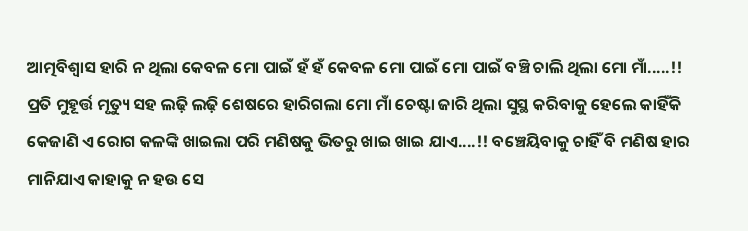ଆତ୍ମବିଶ୍ୱାସ ହାରି ନ ଥିଲା କେବଳ ମୋ ପାଇଁ ହଁ ହଁ କେବଳ ମୋ ପାଇଁ ମୋ ପାଇଁ ବଞ୍ଚି ଚାଲି ଥିଲା ମୋ ମାଁ.....!! ପ୍ରତି ମୁହୂର୍ତ୍ତ ମୃତ୍ୟୁ ସହ ଲଢ଼ି ଲଢ଼ି ଶେଷରେ ହାରିଗଲା ମୋ ମାଁ ଚେଷ୍ଟା ଜାରି ଥିଲା ସୁସ୍ଥ କରିବାକୁ ହେଲେ କାହିଁକି କେଜାଣି ଏ ରୋଗ କଳଙ୍କି ଖାଇଲା ପରି ମଣିଷକୁ ଭିତରୁ ଖାଇ ଖାଇ ଯାଏ....!! ବଞ୍ଚେୟିବାକୁ ଚାହିଁ ବି ମଣିଷ ହାର ମାନିଯାଏ କାହାକୁ ନ ହଉ ସେ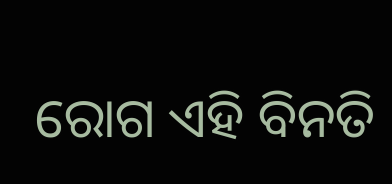ରୋଗ ଏହି ବିନତି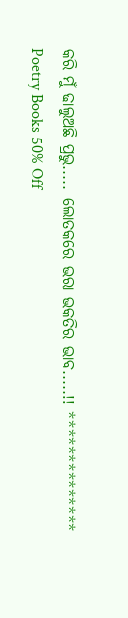କରି ମୁଁ ଢାଲୁଅଛି ପ୍ରଭୁ..... ଲୋତକରେ ଭରା ଭକତିର ଭାବ.....!! **************
Poetry Books 50% Off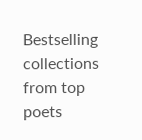Bestselling collections from top poets